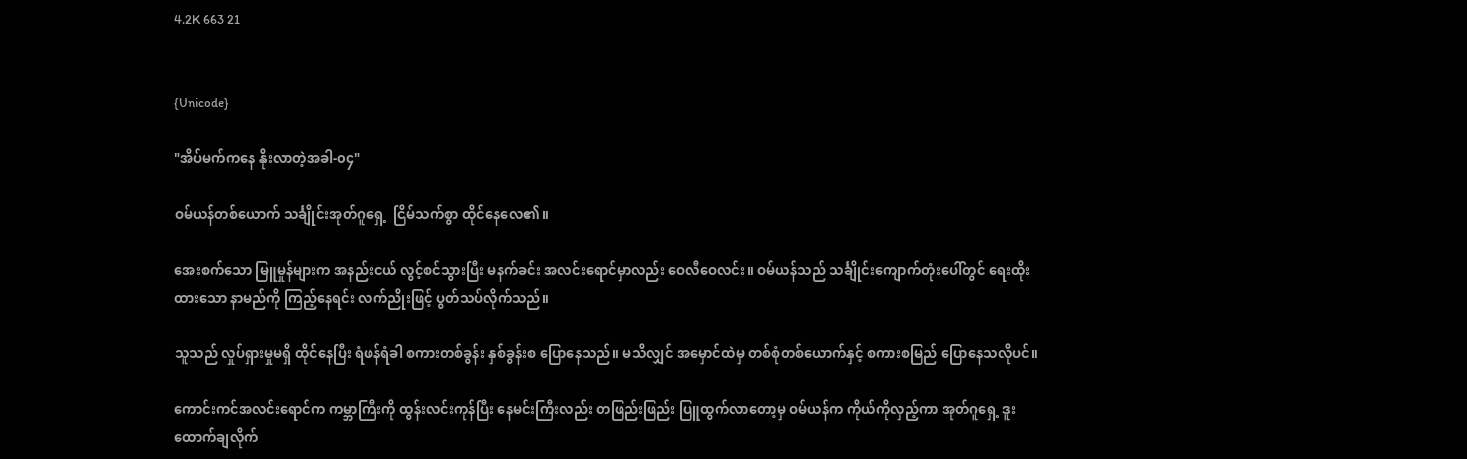4.2K 663 21


{Unicode}

"အိပ်မက်ကနေ နိုးလာတဲ့အခါ-၀၄"

ဝမ်ယန်တစ်ယောက် သင်္ချိုင်းအုတ်ဂူရှေ့  ငြိမ်သက်စွာ ထိုင်နေလေ၏။

အေးစက်သော မြူမှုန်များက အနည်းငယ် လွင့်စင်သွားပြီး မနက်ခင်း အလင်းရောင်မှာလည်း ဝေလီဝေလင်း။ ဝမ်ယန်သည် သင်္ချိုင်းကျောက်တုံးပေါ်တွင် ရေးထိုးထားသော နာမည်ကို ကြည့်နေရင်း လက်ညိုးဖြင့် ပွတ်သပ်လိုက်သည်။

သူသည် လှုပ်ရှားမှုမရှိ ထိုင်နေပြီး ရံဖန်ရံခါ စကားတစ်ခွန်း နှစ်ခွန်းစ ပြောနေသည်။ မသိလျှင် အမှောင်ထဲမှ တစ်စုံတစ်ယောက်နှင့် စကားစမြည် ပြောနေသလိုပင်။

ကောင်းကင်အလင်းရောင်က ကမ္ဘာကြီးကို ထွန်းလင်းကုန်ပြီး နေမင်းကြီးလည်း တဖြည်းဖြည်း ပြူထွက်လာတော့မှ ဝမ်ယန်က ကိုယ်ကိုလှည့်ကာ အုတ်ဂူရှေ့ ဒူးထောက်ချလိုက်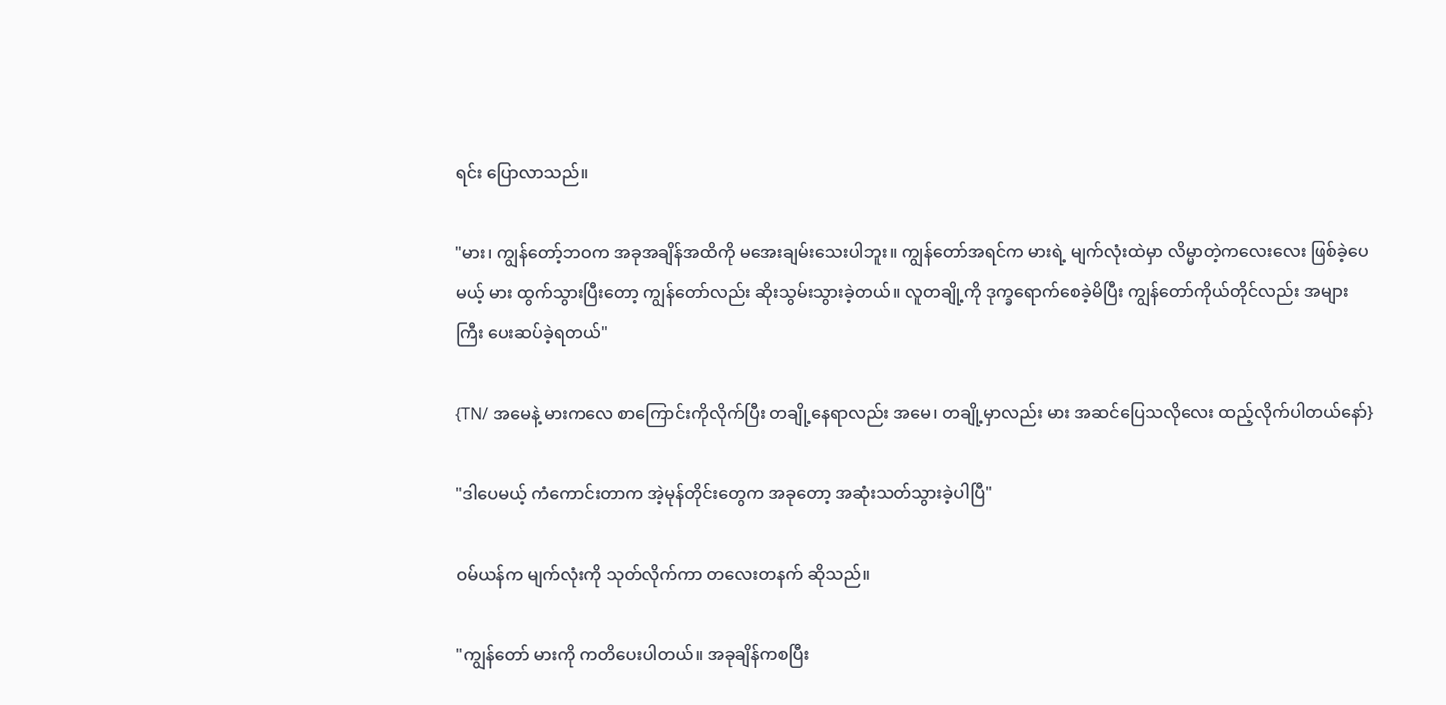ရင်း ပြောလာသည်။

"မား၊ ကျွန်တော့်ဘဝက အခုအချိန်အထိကို မအေးချမ်းသေးပါဘူး။ ကျွန်တော်အရင်က မားရဲ့ မျက်လုံးထဲမှာ လိမ္မာတဲ့ကလေးလေး ဖြစ်ခဲ့ပေမယ့် မား ထွက်သွားပြီးတော့ ကျွန်တော်လည်း ဆိုးသွမ်းသွားခဲ့တယ်။ လူတချို့ကို ဒုက္ခရောက်စေခဲ့မိပြီး ကျွန်တော်ကိုယ်တိုင်လည်း အများကြီး ပေးဆပ်ခဲ့ရတယ်"

{TN/ အမေနဲ့ မားကလေ စာကြောင်းကိုလိုက်ပြီး တချို့နေရာလည်း အမေ၊ တချို့မှာလည်း မား အဆင်ပြေသလိုလေး ထည့်လိုက်ပါတယ်နော်}

"ဒါပေမယ့် ကံကောင်းတာက အဲ့မုန်တိုင်းတွေက အခုတော့ အဆုံးသတ်သွားခဲ့ပါပြီ"

ဝမ်ယန်က မျက်လုံးကို သုတ်လိုက်ကာ တလေးတနက် ဆိုသည်။

"ကျွန်တော် မားကို ကတိပေးပါတယ်။ အခုချိန်ကစပြီး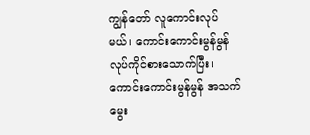ကျွန်တော် လူကောင်းလုပ်မယ်၊ ကောင်းကောင်းမွန်မွန် လုပ်ကိုင်စားသောက်ပြီး၊ ကောင်းကောင်းမွန်မွန် အသက်မွေး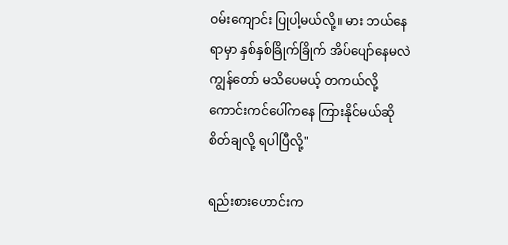ဝမ်းကျောင်း ပြုပါ့မယ်လို့။ မား ဘယ်နေရာမှာ နှစ်နှစ်ခြိုက်ခြိုက် အိပ်ပျော်နေမလဲ ကျွန်တော် မသိပေမယ့် တကယ်လို့ ကောင်းကင်ပေါ်ကနေ ကြားနိုင်မယ်ဆို စိတ်ချလို့ ရပါပြီလို့"

ရည်းစားဟောင်းက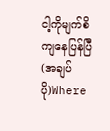ငါ့ကိုမျက်စိကျနေပြန်ပြီ (အချပ်ပို)Where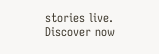stories live. Discover now